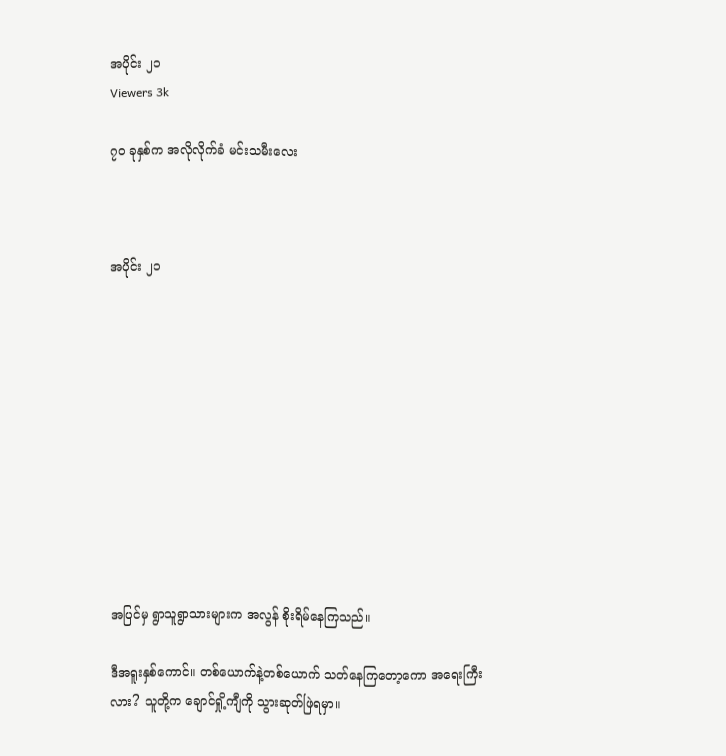အပိုင်း ၂၁
Viewers 3k

၇၀ ခုနှစ်က အလိုလိုက်ခံ မင်းသမီးလေး



အပိုင်း ၂၁











အပြင်မှ ရွာသူရွာသားများက အလွန် စိုးရိမ်နေကြသည်။

ဒီအရူးနှစ်ကောင်။ တစ်ယောက်နဲ့တစ်ယောက် သတ်နေကြတော့ကော အရေးကြီးလား? သူတို့က ချောင်ရှို့ကျီကို သွားဆုတ်ဖြဲရမှာ။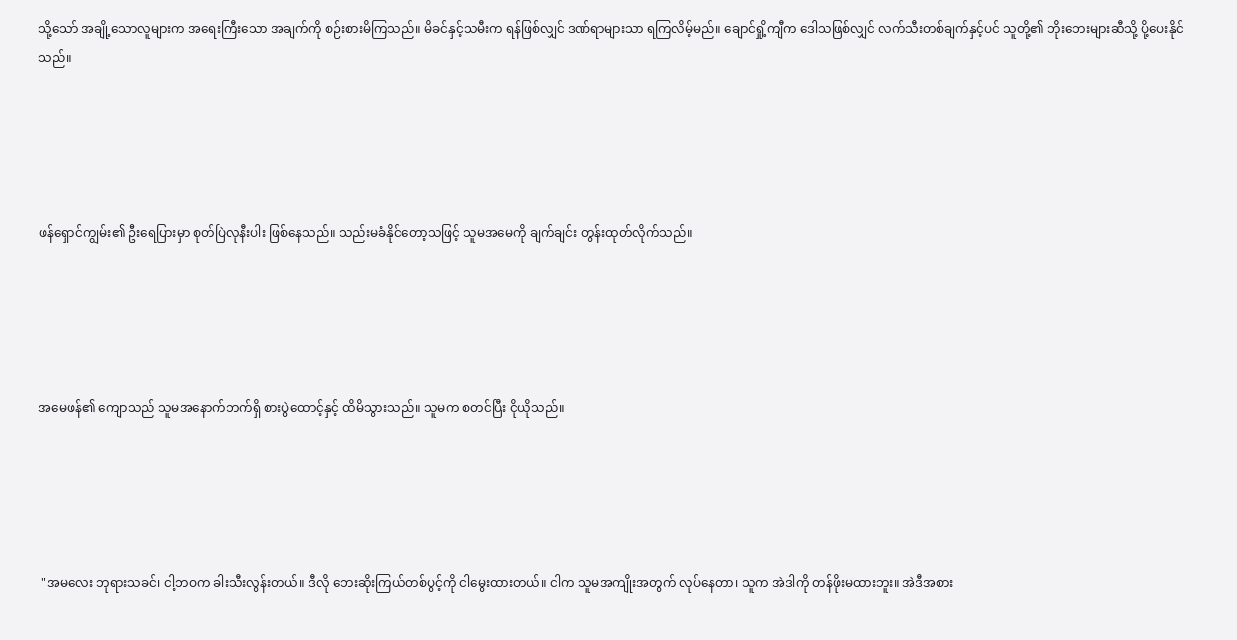သို့သော် အချို့သောလူများက အရေးကြီးသော အချက်ကို စဉ်းစားမိကြသည်။ မိခင်နှင့်သမီးက ရန်ဖြစ်လျှင် ဒဏ်ရာများသာ ရကြလိမ့်မည်။ ချောင်ရှို့ကျီက ဒေါသဖြစ်လျှင် လက်သီးတစ်ချက်နှင့်ပင် သူတို့၏ ဘိုးဘေးများဆီသို့ ပို့ပေးနိုင်သည်။





ဖန်ရှောင်ကျွမ်း၏ ဦးရေပြားမှာ စုတ်ပြဲလုနီးပါး ဖြစ်နေသည်။ သည်းမခံနိုင်တော့သဖြင့် သူမအမေကို ချက်ချင်း တွန်းထုတ်လိုက်သည်။





အမေဖန်၏ ကျောသည် သူမအနောက်ဘက်ရှိ စားပွဲထောင့်နှင့် ထိမိသွားသည်။ သူမက စတင်ပြီး ငိုယိုသည်။





 "အမလေး ဘုရားသခင်၊ ငါ့ဘဝက ခါးသီးလွန်းတယ်။ ဒီလို ဘေးဆိုးကြယ်တစ်ပွင့်ကို ငါမွေးထားတယ်။ ငါက သူမအကျိုးအတွက် လုပ်နေတာ၊ သူက အဲဒါကို တန်ဖိုးမထားဘူး။ အဲဒီအစား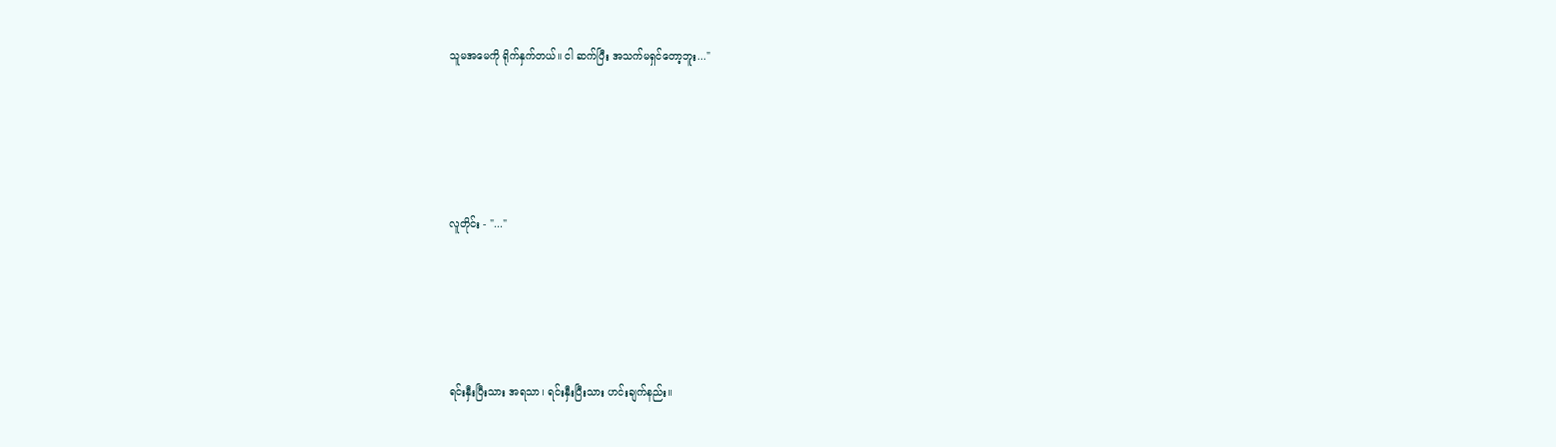သူမအမေကို ရိုက်နှက်တယ်။ ငါ ဆက်ပြီး အသက်မရှင်တော့ဘူး..."





လူတိုင်း - "..."





ရင်းနှီးပြီးသား အရသာ၊ ရင်းနှီးပြီးသား ဟင်းချက်နည်း။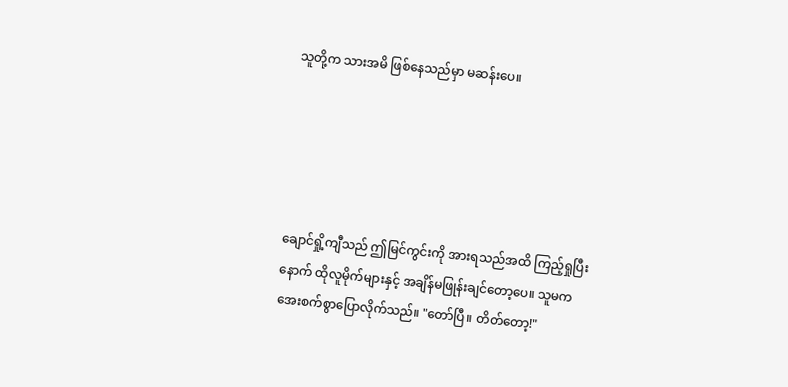သူတို့က သားအမိ ဖြစ်နေသည်မှာ မဆန်းပေ။





ချောင်ရှို့ကျီသည် ဤမြင်ကွင်းကို အားရသည်အထိ ကြည့်ရှုပြီးနောက် ထိုလူမိုက်များနှင့် အချိန်မဖြုန်းချင်တော့ပေ။ သူမက အေးစက်စွာပြောလိုက်သည်။ "တော်ပြီ။ တိတ်တော့!"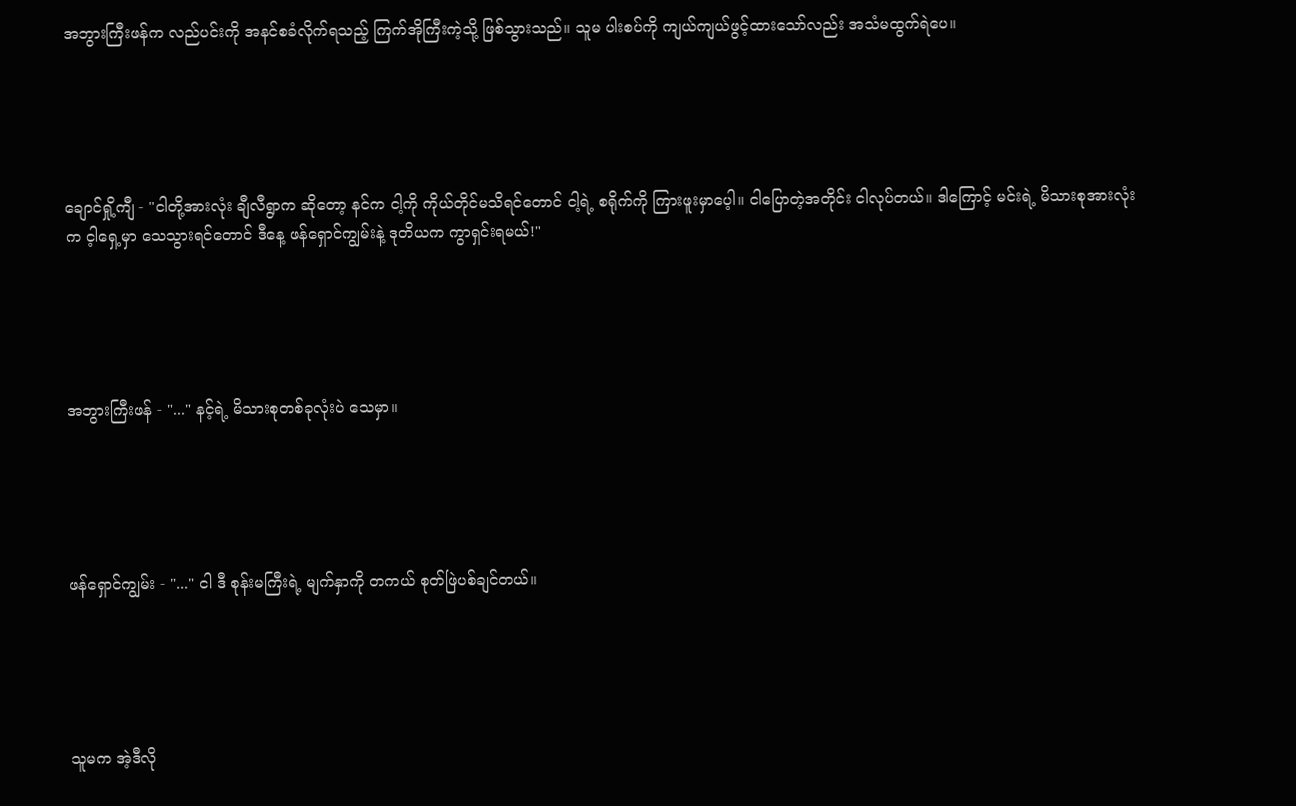အဘွားကြီးဖန်က လည်ပင်းကို အနင်စခံလိုက်ရသည့် ကြက်အိုကြီးကဲ့သို့ ဖြစ်သွားသည်။ သူမ ပါးစပ်ကို ကျယ်ကျယ်ဖွင့်ထားသော်လည်း အသံမထွက်ရဲပေ။





ချောင်ရှို့ကျီ - "ငါတို့အားလုံး ချီလီရွာက ဆိုတော့ နင်က ငါ့ကို ကိုယ်တိုင်မသိရင်တောင် ငါ့ရဲ့ စရိုက်ကို ကြားဖူးမှာပေ့ါ။ ငါပြောတဲ့အတိုင်း ငါလုပ်တယ်။ ဒါကြောင့် မင်းရဲ့ မိသားစုအားလုံးက င့ါရှေ့မှာ သေသွားရင်တောင် ဒီနေ့ ဖန်ရှောင်ကျွမ်းနဲ့ ဒုတိယက ကွာရှင်းရမယ်!"





အဘွားကြီးဖန် - "..." နင့်ရဲ့ မိသားစုတစ်ခုလုံးပဲ သေမှာ။





ဖန်ရှောင်ကျွမ်း - "..." ငါ ဒီ စုန်းမကြီးရဲ့ မျက်နှာကို တကယ် စုတ်ဖြဲပစ်ချင်တယ်။





သူမက အဲ့ဒီလို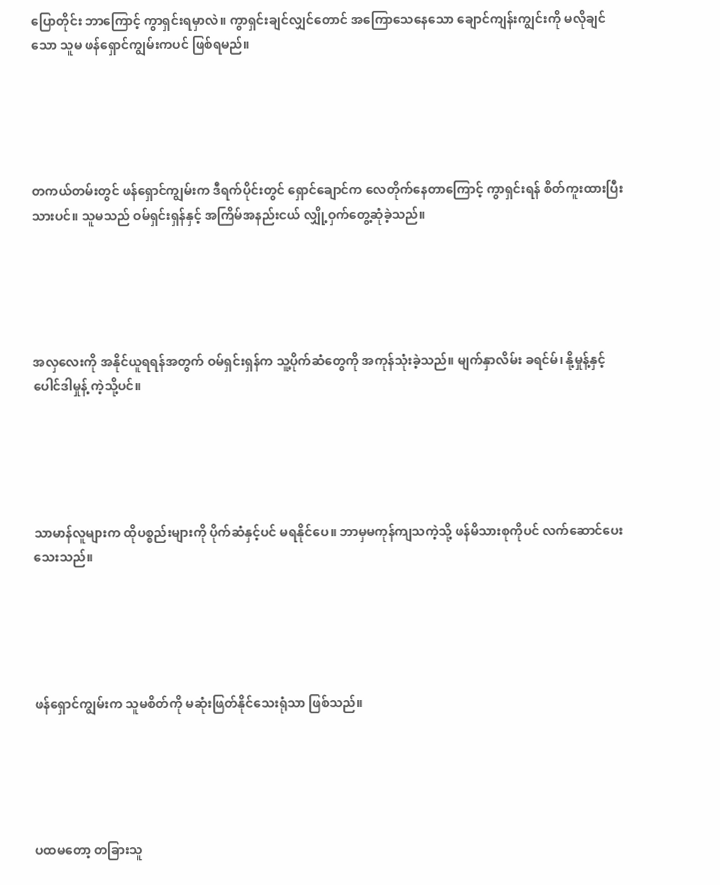ပြောတိုင်း ဘာကြောင့် ကွာရှင်းရမှာလဲ။ ကွာရှင်းချင်လျှင်တောင် အကြောသေနေသော ချောင်ကျန်းကျွင်းကို မလိုချင်သော သူမ ဖန်ရှောင်ကျွမ်းကပင် ဖြစ်ရမည်။





တကယ်တမ်းတွင် ဖန်ရှောင်ကျွမ်းက ဒီရက်ပိုင်းတွင် ရှောင်ချောင်က လေတိုက်နေတာကြောင့် ကွာရှင်းရန် စိတ်ကူးထားပြီးသားပင်။ သူမသည် ဝမ်ရှင်းရှန်နှင့် အကြိမ်အနည်းငယ် လျှို့ဝှက်တွေ့ဆုံခဲ့သည်။





အလှလေးကို အနိုင်ယူရရန်အတွက် ဝမ်ရှင်းရှန်က သူ့ပိုက်ဆံတွေကို အကုန်သုံးခဲ့သည်။ မျက်နှာလိမ်း ခရင်မ်၊ နို့မှုန့်နှင့် ပေါင်ဒါမှုန့် ကဲ့သို့ပင်။





သာမာန်လူများက ထိုပစ္စည်းများကို ပိုက်ဆံနှင့်ပင် မရနိုင်ပေ။ ဘာမှမကုန်ကျသကဲ့သို့ ဖန်မိသားစုကိုပင် လက်ဆောင်ပေးသေးသည်။





ဖန်ရှောင်ကျွမ်းက သူမစိတ်ကို မဆုံးဖြတ်နိုင်သေးရုံသာ ဖြစ်သည်။





ပထမတော့ တခြားသူ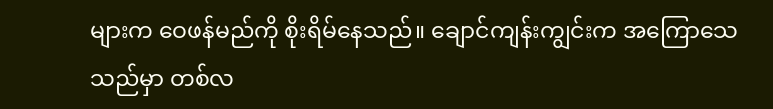များက ဝေဖန်မည်ကို စိုးရိမ်နေသည်။ ချောင်ကျန်းကျွင်းက အကြောသေသည်မှာ တစ်လ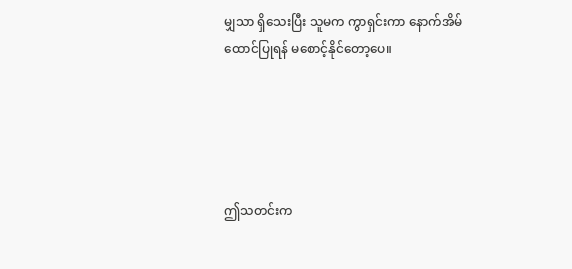မျှသာ ရှိသေးပြီး သူမက ကွာရှင်းကာ နောက်အိမ်ထောင်ပြုရန် မစောင့်နိုင်တော့ပေ။





ဤသတင်းက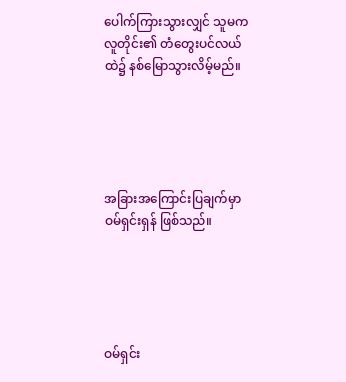ပေါက်ကြားသွားလျှင် သူမက လူတိုင်း၏ တံတွေးပင်လယ်ထဲ၌ နစ်မြောသွားလိမ့်မည်။





အခြားအကြောင်းပြချက်မှာ ဝမ်ရှင်းရှန် ဖြစ်သည်။





ဝမ်ရှင်း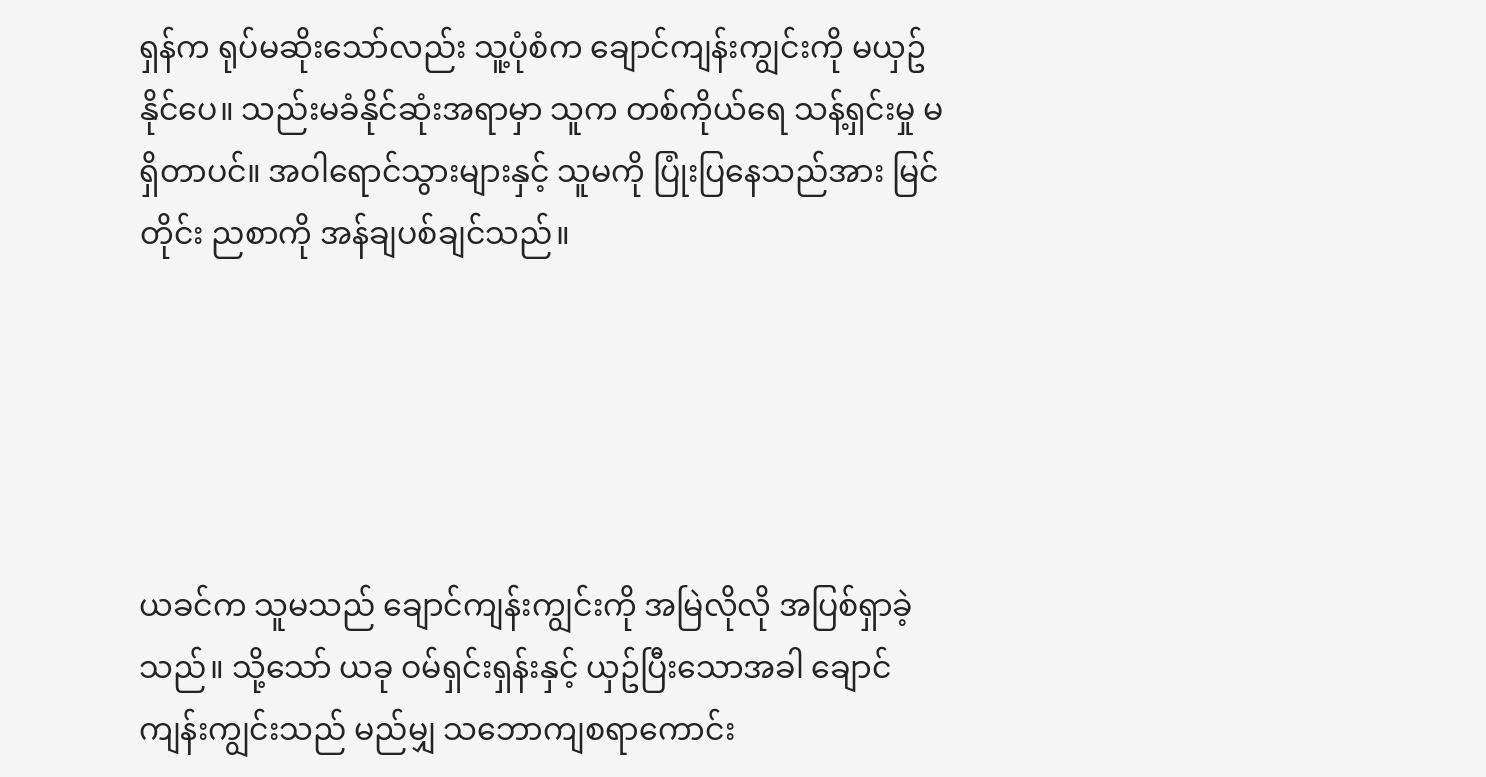ရှန်က ရုပ်မဆိုးသော်လည်း သူ့ပုံစံက ချောင်ကျန်းကျွင်းကို မယှဥ်နိုင်ပေ။ သည်းမခံနိုင်ဆုံးအရာမှာ သူက တစ်ကိုယ်ရေ သန့်ရှင်းမှု မရှိတာပင်။ အဝါရောင်သွားများနှင့် သူမကို ပြုံးပြနေသည်အား မြင်တိုင်း ညစာကို အန်ချပစ်ချင်သည်။





ယခင်က သူမသည် ချောင်ကျန်းကျွင်းကို အမြဲလိုလို အပြစ်ရှာခဲ့သည်။ သို့သော် ယခု ဝမ်ရှင်းရှန်းနှင့် ယှဥ်ပြီးသောအခါ ချောင်ကျန်းကျွင်းသည် မည်မျှ သဘောကျစရာကောင်း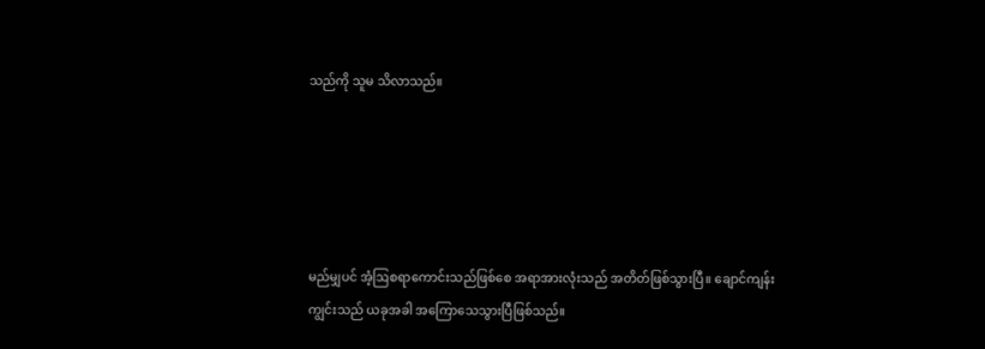သည်ကို သူမ သိလာသည်။





မည်မျှပင် အံ့ဩစရာကောင်းသည်ဖြစ်စေ အရာအားလုံးသည် အတိတ်ဖြစ်သွားပြီ။ ချောင်ကျန်းကျွင်းသည် ယခုအခါ အကြောသေသွားပြီဖြစ်သည်။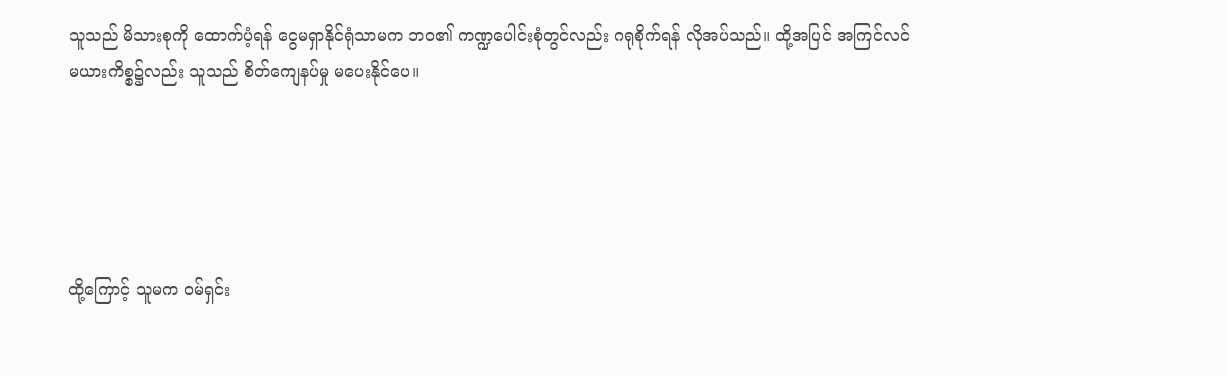သူသည် မိသားစုကို ထောက်ပံ့ရန် ငွေမရှာနိုင်ရုံသာမက ဘဝ၏ ကဏ္ဍပေါင်းစုံတွင်လည်း ဂရုစိုက်ရန် လိုအပ်သည်။ ထို့အပြင် အကြင်လင်မယားကိစ္စ၌လည်း သူသည် စိတ်ကျေနပ်မှု မပေးနိုင်ပေ။





ထို့ကြောင့် သူမက ဝမ်ရှင်း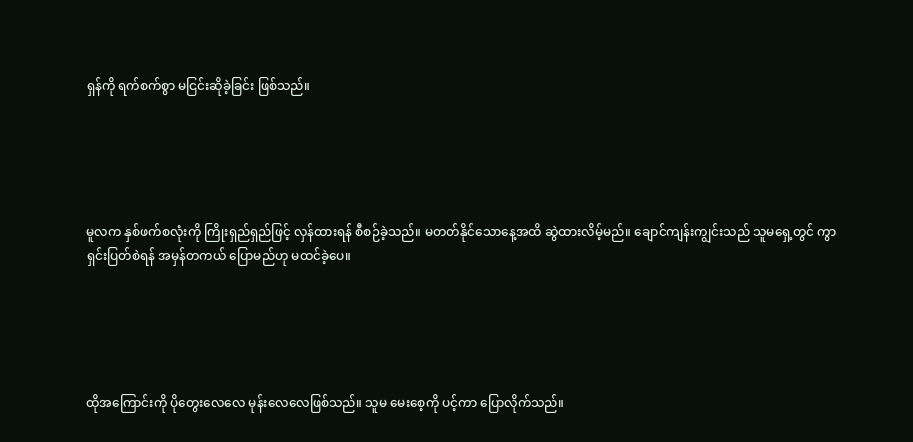ရှန်ကို ရက်စက်စွာ မငြင်းဆိုခဲ့ခြင်း ဖြစ်သည်။





မူလက နှစ်ဖက်စလုံးကို ကြိုးရှည်ရှည်ဖြင့် လှန်ထားရန် စီစဉ်ခဲ့သည်။ မတတ်နိုင်သောနေ့အထိ ဆွဲထားလိမ့်မည်။ ချောင်ကျန်းကျွင်းသည် သူမရှေ့တွင် ကွာရှင်းပြတ်စဲရန် အမှန်တကယ် ပြောမည်ဟု မထင်ခဲ့ပေ။





ထိုအကြောင်းကို ပိုတွေးလေလေ မုန်းလေလေဖြစ်သည်။ သူမ မေးစေ့ကို ပင့်ကာ ပြောလိုက်သည်။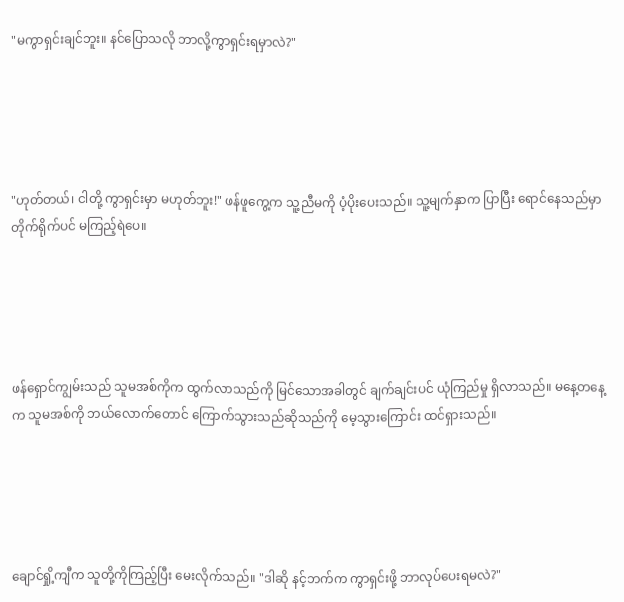"မကွာရှင်းချင်ဘူး။ နင်ပြောသလို ဘာလို့ကွာရှင်းရမှာလဲ?"





"ဟုတ်တယ်၊ ငါတို့ ကွာရှင်းမှာ မဟုတ်ဘူး!" ဖန်ဖူကွေ့က သူ့ညီမကို ပံ့ပိုးပေးသည်။ သူ့မျက်နှာက ပြာပြီး ရောင်နေသည်မှာ တိုက်ရိုက်ပင် မကြည့်ရဲပေ။





ဖန်ရှောင်ကျွမ်းသည် သူမအစ်ကိုက ထွက်လာသည်ကို မြင်သောအခါတွင် ချက်ချင်းပင် ယုံကြည်မှု ရှိလာသည်။ မနေ့တနေ့က သူမအစ်ကို ဘယ်လောက်တောင် ကြောက်သွားသည်ဆိုသည်ကို မေ့သွားကြောင်း ထင်ရှားသည်။





ချောင်ရှို့ကျီက သူတို့ကိုကြည့်ပြီး မေးလိုက်သည်။ "ဒါဆို နင့်ဘက်က ကွာရှင်းဖို့ ဘာလုပ်ပေးရမလဲ?"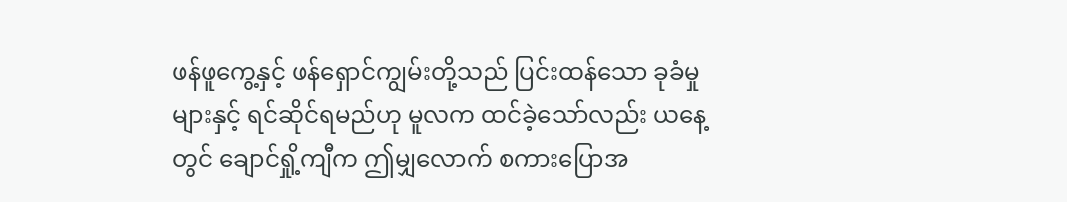ဖန်ဖူကွေ့နှင့် ဖန်ရှောင်ကျွမ်းတို့သည် ပြင်းထန်သော ခုခံမှုများနှင့် ရင်ဆိုင်ရမည်ဟု မူလက ထင်ခဲ့သော်လည်း ယနေ့တွင် ချောင်ရှို့ကျီက ဤမျှလောက် စကားပြောအ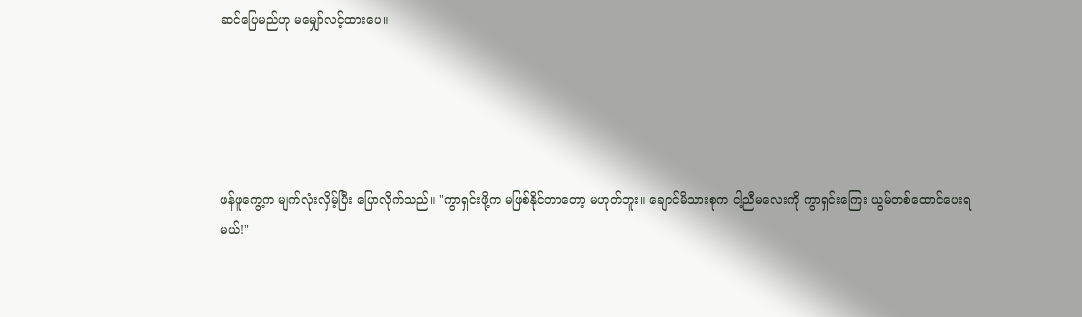ဆင်ပြေမည်ဟု မမျှော်လင့်ထားပေ။





ဖန်ဖူကွေ့က မျက်လုံးလှိမ့်ပြီး ပြောလိုက်သည်။ "ကွာရှင်းဖို့က မဖြစ်နိုင်တာတော့ မဟုတ်ဘူး။ ချောင်မိသားစုက ငါ့ညီမလေးကို ကွာရှင်းကြေး ယွမ်တစ်ထောင်ပေးရမယ်!"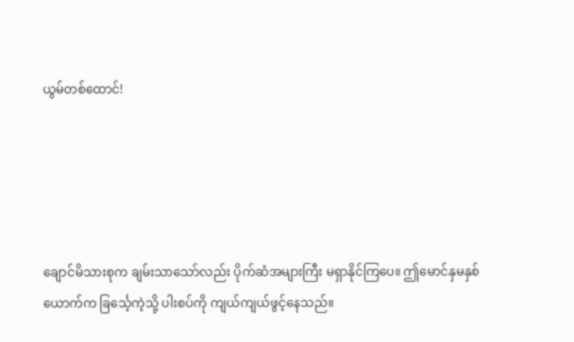ယွမ်တစ်ထောင်!





ချောင်မိသားစုက ချမ်းသာသော်လည်း ပိုက်ဆံအများကြီး မရှာနိုင်ကြပေ။ ဤမောင်နှမနှစ်ယောက်က ခြင်္သေ့ကဲ့သို့ ပါးစပ်ကို ကျယ်ကျယ်ဖွင့်နေသည်။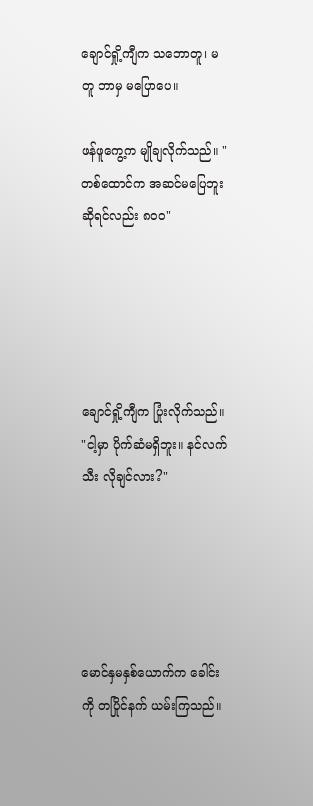ချောင်ရှို့ကျီက သဘောတူ၊ မတူ ဘာမှ မပြောပေ။

ဖန်ဖူကွေ့က မျိုချလိုက်သည်။ "တစ်ထောင်က အဆင်မပြေဘူးဆိုရင်လည်း ၈၀၀"





ချောင်ရှို့ကျီက ပြုံးလိုက်သည်။ "ငါ့မှာ ပိုက်ဆံမရှိဘူး။ နင်လက်သီး လိုချင်လား?"





မောင်နှမနှစ်ယောက်က ခေါင်းကို တပြိုင်နက် ယမ်းကြသည်။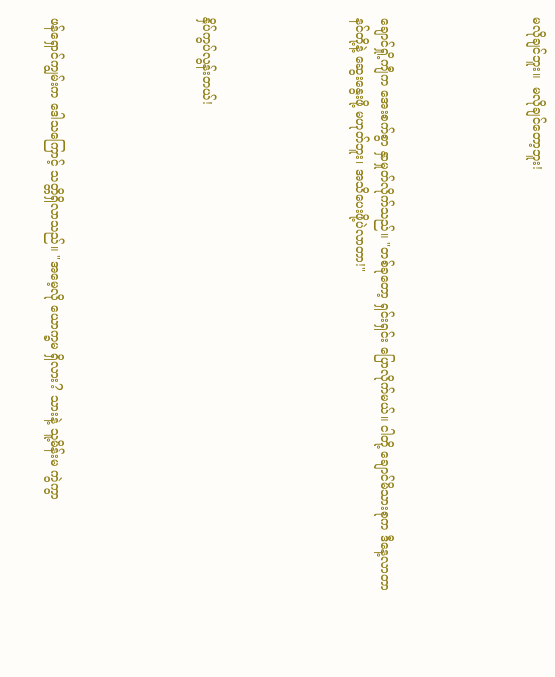မလိုချင်ဘူး။  မလိုချင်တော့ဘူး!





ချောင်ရှို့ကျီက အေးစက်စွာ နှာမှုတ်လိုက်သည်။ "တစ်ခုတော့ ရှင်းရှင်း ပြောလိုက်မယ်။ ငါတို့ ချောင်မိသားစုက ဒီနေ့လာတာ နင်တို့နဲ့ ဆွေးနွေးဖို့ မဟုတ်ဘူး၊ အသိပေးဖို့ပဲလာတာ!"





နှိပ်ကွပ်လွန်းတယ်!





ဖန်ရှောင်ကျွမ်းက ဒေါသကြောင့် သတ္တိရှိလာသည်။ "အမေ့လို ယောက္ခမ ရှိလား? သားနဲ့ သူ့မိန်းမ ကွဲကွာ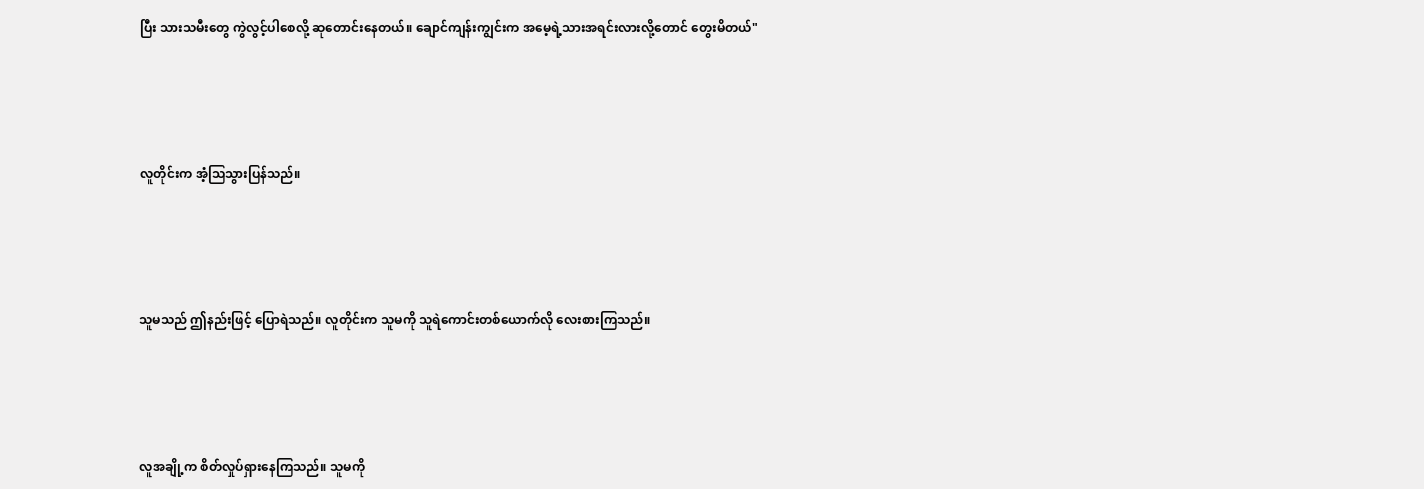ပြီး သားသမီးတွေ ကွဲလွင့်ပါစေလို့ ဆုတောင်းနေတယ်။ ချောင်ကျန်းကျွင်းက အမေ့ရဲ့သားအရင်းလားလို့တောင် တွေးမိတယ်"





လူတိုင်းက အံ့သြသွားပြန်သည်။





သူမသည် ဤနည်းဖြင့် ပြောရဲသည်။ လူတိုင်းက သူမကို သူရဲကောင်းတစ်ယောက်လို လေးစားကြသည်။





လူအချို့က စိတ်လှုပ်ရှားနေကြသည်။ သူမကို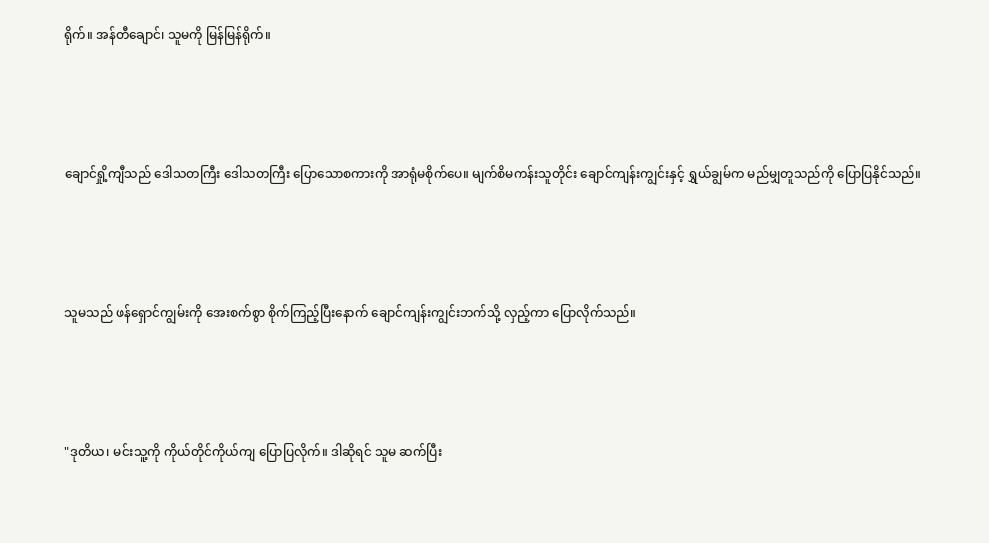ရိုက်။ အန်တီချောင်၊ သူမကို မြန်မြန်ရိုက်။





ချောင်ရှို့ကျီသည် ဒေါသတကြီး ဒေါသတကြီး ပြောသောစကားကို အာရုံမစိုက်ပေ။ မျက်စိမကန်းသူတိုင်း ချောင်ကျန်းကျွင်းနှင့် ရွှယ်ချွမ်က မည်မျှတူသည်ကို ပြောပြနိုင်သည်။





သူမသည် ဖန်ရှောင်ကျွမ်းကို အေးစက်စွာ စိုက်ကြည့်ပြီးနောက် ချောင်ကျန်းကျွင်းဘက်သို့ လှည့်ကာ ပြောလိုက်သည်။





"ဒုတိယ၊ မင်းသူ့ကို ကိုယ်တိုင်ကိုယ်ကျ ပြောပြလိုက်။ ဒါဆိုရင် သူမ ဆက်ပြီး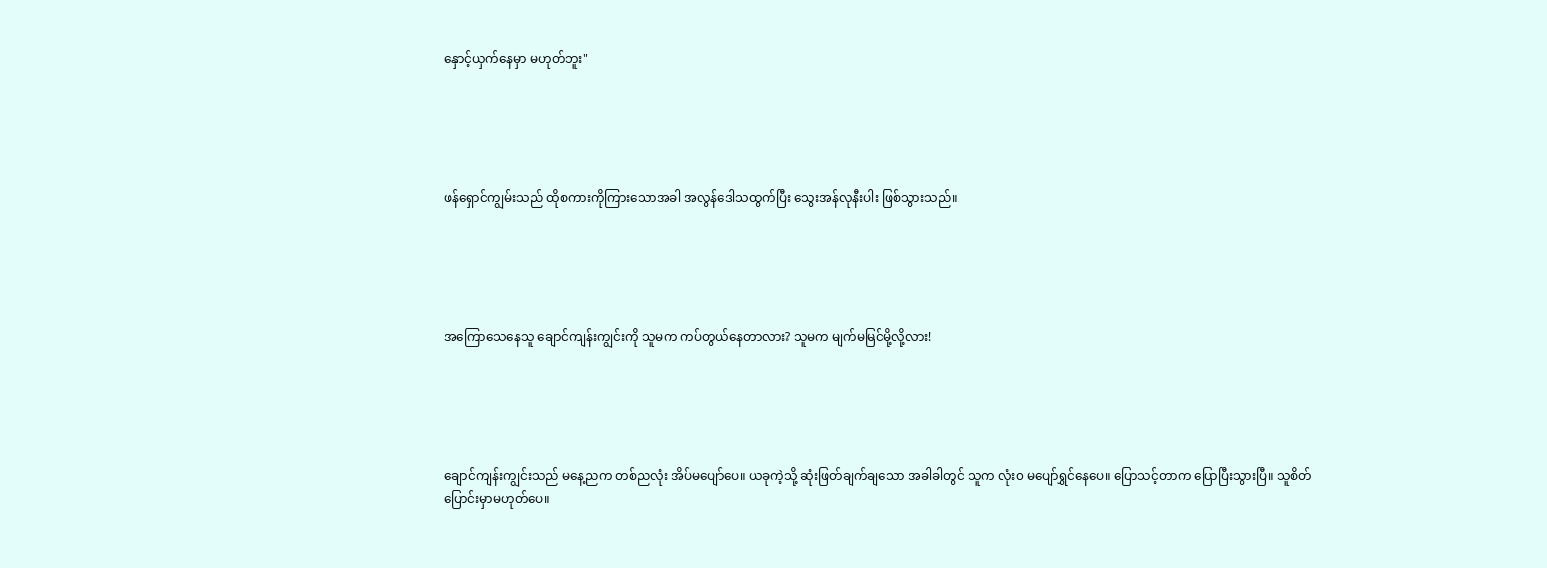နှောင့်ယှက်နေမှာ မဟုတ်ဘူး"





ဖန်ရှောင်ကျွမ်းသည် ထိုစကားကိုကြားသောအခါ အလွန်ဒေါသထွက်ပြီး သွေးအန်လုနီးပါး ဖြစ်သွားသည်။





အကြောသေနေသူ ချောင်ကျန်းကျွင်းကို သူမက ကပ်တွယ်နေတာလား? သူမက မျက်မမြင်မို့လို့လား!





ချောင်ကျန်းကျွင်းသည် မနေ့ညက တစ်ညလုံး အိပ်မပျော်ပေ။ ယခုကဲ့သို့ ဆုံးဖြတ်ချက်ချသော အခါခါတွင် သူက လုံး၀ မပျော်ရွှင်နေပေ။ ပြောသင့်တာက ပြောပြီးသွားပြီ။ သူစိတ်ပြောင်းမှာမဟုတ်ပေ။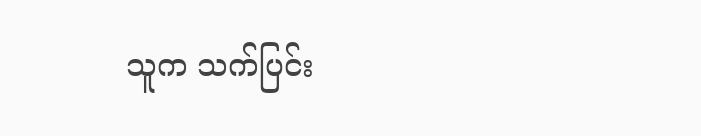သူက သက်ပြင်း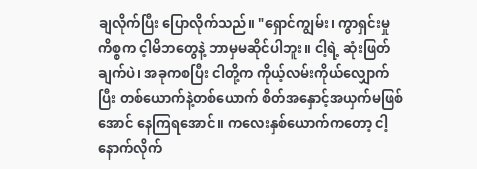ချလိုက်ပြီး ပြောလိုက်သည်။ "ရှောင်ကျွမ်း၊ ကွာရှင်းမှုကိစ္စက င့ါမိဘတွေနဲ့ ဘာမှမဆိုင်ပါဘူး။ ငါ့ရဲ့ ဆုံးဖြတ်ချက်ပဲ၊ အခုကစပြီး ငါတို့က ကိုယ့်လမ်းကိုယ်လျှောက်ပြီး တစ်ယောက်နဲ့တစ်ယောက် စိတ်အနှောင့်အယှက်မဖြစ်အောင် နေကြရအောင်။ ကလေးနှစ်ယောက်ကတော့ ငါ့နောက်လိုက်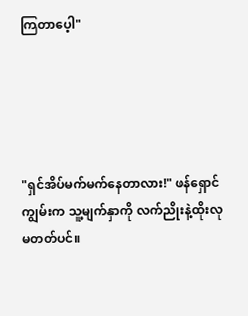ကြတာပေ့ါ"





"ရှင်အိပ်မက်မက်နေတာလား!" ဖန်ရှောင်ကျွမ်းက သူ့မျက်နှာကို လက်ညိုးနဲ့ထိုးလုမတတ်ပင်။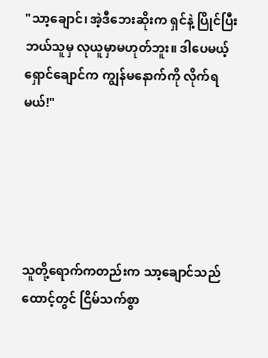"သာ့ချောင်၊ အဲ့ဒီဘေးဆိုးက ရှင်နဲ့ ပြိုင်ပြီး ဘယ်သူမှ လုယူမှာမဟုတ်ဘူး။ ဒါပေမယ့် ရှောင်ချောင်က ကျွန်မနောက်ကို လိုက်ရမယ်!"





သူတို့ရောက်ကတည်းက သာ့ချောင်သည် ထောင့်တွင် ငြိမ်သက်စွာ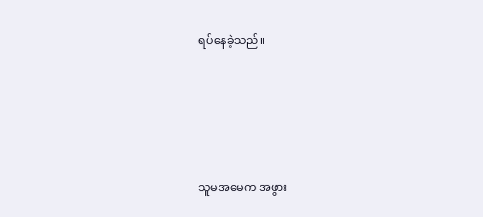ရပ်နေခဲ့သည်။





သူမအမေက အဖွား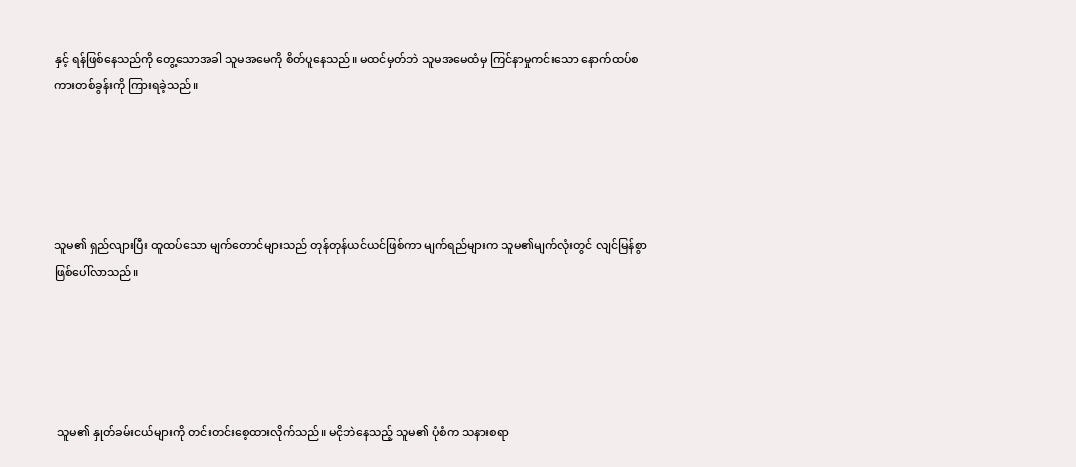နှင့် ရန်ဖြစ်နေသည်ကို တွေ့သောအခါ သူမအမေကို စိတ်ပူနေသည်။ မထင်မှတ်ဘဲ သူမအမေထံမှ ကြင်နာမှုကင်းသော နောက်ထပ်စကားတစ်ခွန်းကို ကြားရခဲ့သည်။





သူမ၏ ရှည်လျားပြီး ထူထပ်သော မျက်တောင်များသည် တုန်တုန်ယင်ယင်ဖြစ်ကာ မျက်ရည်များက သူမ၏မျက်လုံးတွင် လျင်မြန်စွာ ဖြစ်ပေါ်လာသည်။





 သူမ၏ နှုတ်ခမ်းငယ်များကို တင်းတင်းစေ့ထားလိုက်သည်။ မငိုဘဲနေသည့် သူမ၏ ပုံစံက သနားစရာ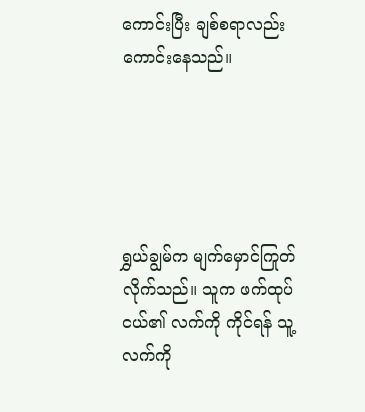ကောင်းပြီး ချစ်စရာလည်း ကောင်းနေသည်။





ရွှယ်ချွမ်က မျက်မှောင်ကြုတ်လိုက်သည်။ သူက ဖက်ထုပ်ငယ်၏ လက်ကို ကိုင်ရန် သူ့လက်ကို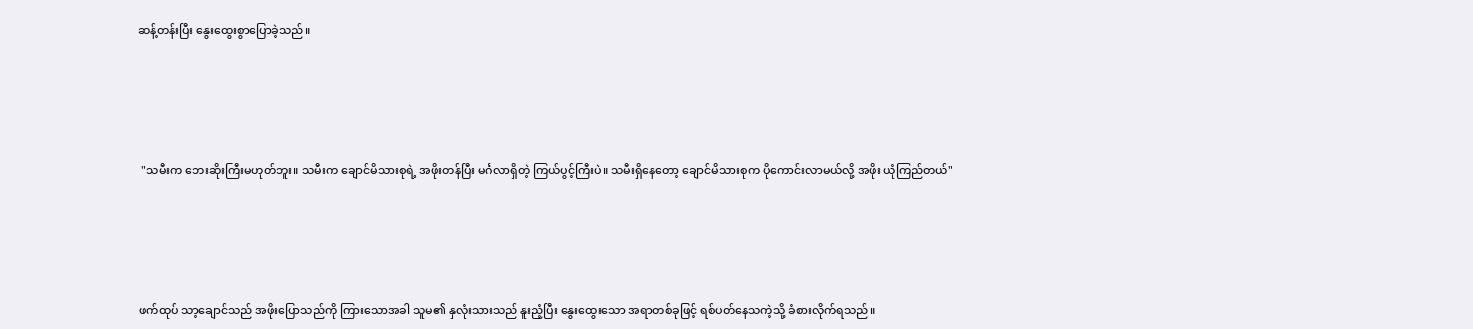ဆန့်တန်းပြီး နွေးထွေးစွာပြောခဲ့သည်။





 "သမီးက ဘေးဆိုးကြီးမဟုတ်ဘူး။ သမီးက ချောင်မိသားစုရဲ့ အဖိုးတန်ပြီး မင်္ဂလာရှိတဲ့ ကြယ်ပွင့်ကြီးပဲ။ သမီးရှိနေတော့ ချောင်မိသားစုက ပိုကောင်းလာမယ်လို့ အဖိုး ယုံကြည်တယ်"





ဖက်ထုပ် သာ့ချောင်သည် အဖိုးပြောသည်ကို ကြားသောအခါ သူမ၏ နှလုံးသားသည် နူးညံ့ပြီး နွေးထွေးသော အရာတစ်ခုဖြင့် ရစ်ပတ်နေသကဲ့သို့ ခံစားလိုက်ရသည်။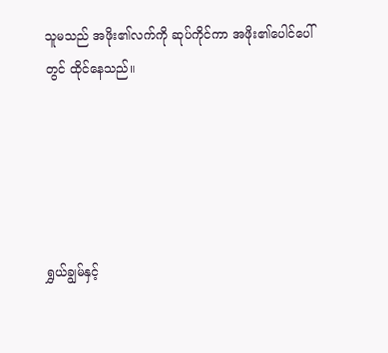သူမသည် အဖိုး၏လက်ကို ဆုပ်ကိုင်ကာ အဖိုး၏ပေါင်ပေါ်တွင် ထိုင်နေသည်။





ရွှယ်ချွမ်နှင့်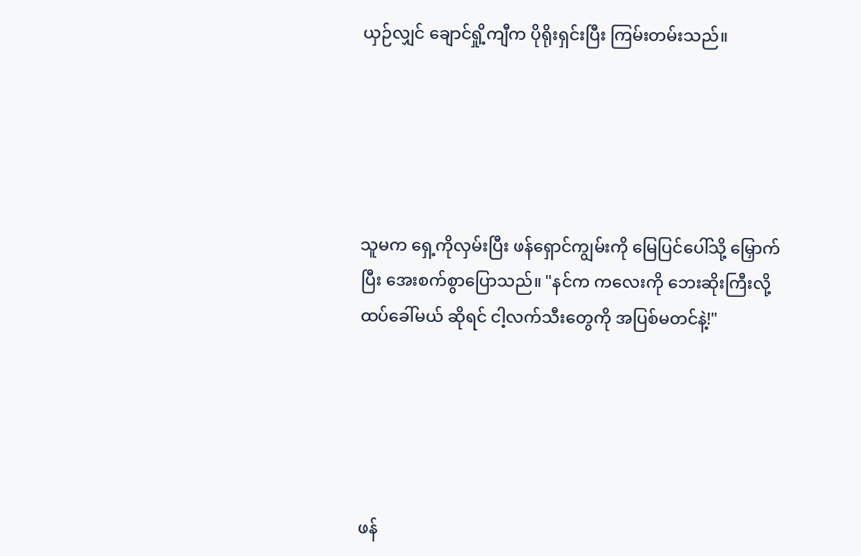ယှဉ်လျှင် ချောင်ရှို့ကျီက ပိုရိုးရှင်းပြီး ကြမ်းတမ်းသည်။





သူမက ရှေ့ကိုလှမ်းပြီး ဖန်ရှောင်ကျွမ်းကို မြေပြင်ပေါ်သို့ မြှောက်ပြီး အေးစက်စွာပြောသည်။ "နင်က ကလေးကို ဘေးဆိုးကြီးလို့ ထပ်ခေါ်မယ် ဆိုရင် ငါ့လက်သီးတွေကို အပြစ်မတင်နဲ့!"





ဖန်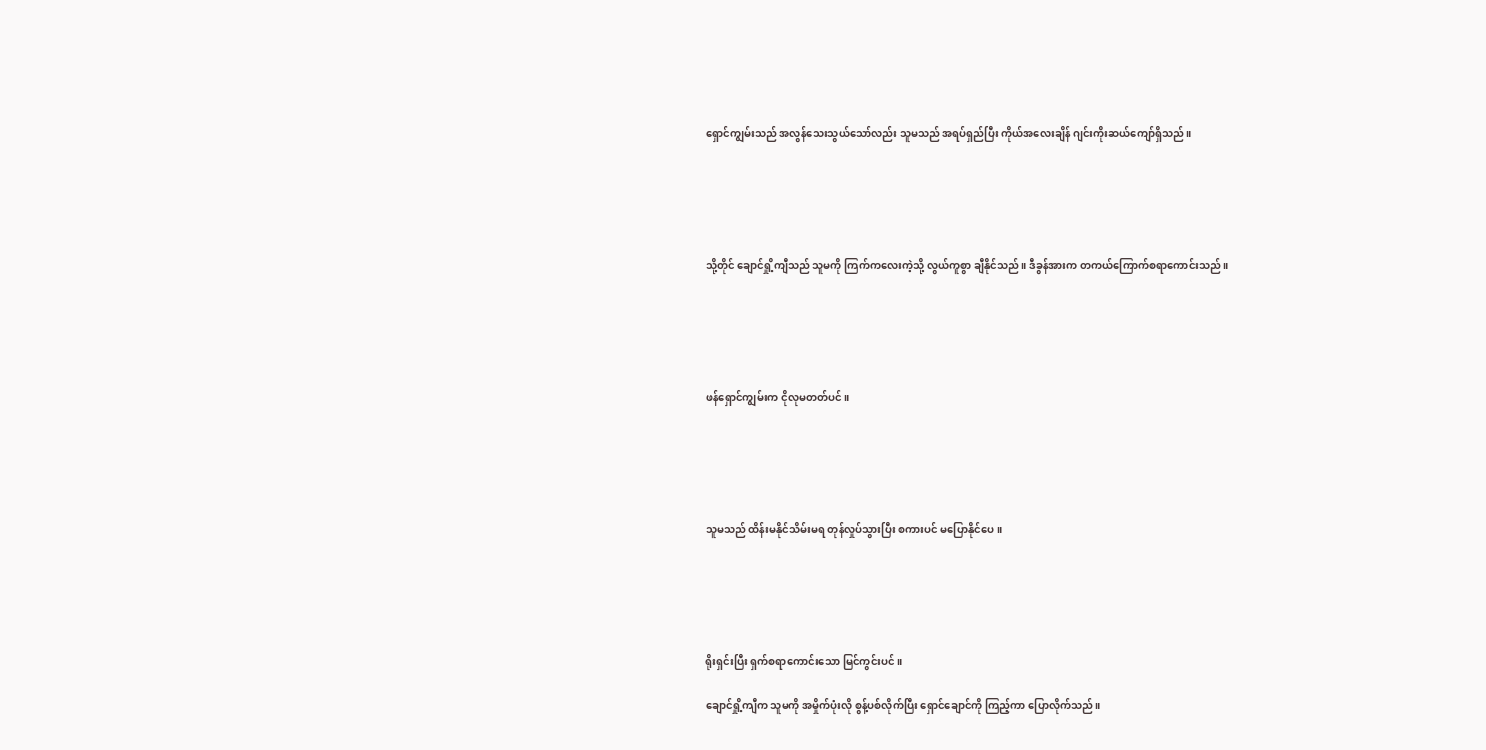ရှောင်ကျွမ်းသည် အလွန်သေးသွယ်သော်လည်း သူမသည် အရပ်ရှည်ပြီး ကိုယ်အလေးချိန် ဂျင်းကိုးဆယ်ကျော်ရှိသည်။





သို့တိုင် ချောင်ရှို့ကျီသည် သူမကို ကြက်ကလေးကဲ့သို့ လွယ်ကူစွာ ချီနိုင်သည်။ ဒီခွန်အားက တကယ်ကြောက်စရာကောင်းသည်။





ဖန်ရှောင်ကျွမ်းက ငိုလုမတတ်ပင်။





သူမသည် ထိန်းမနိုင်သိမ်းမရ တုန်လှုပ်သွားပြီး စကားပင် မပြောနိုင်ပေ။





ရိုးရှင်းပြီး ရှက်စရာကောင်းသော မြင်ကွင်းပင်။

ချောင်ရှို့ကျီက သူမကို အမှိုက်ပုံးလို စွန့်ပစ်လိုက်ပြီး ရှောင်ချောင်ကို ကြည့်ကာ ပြောလိုက်သည်။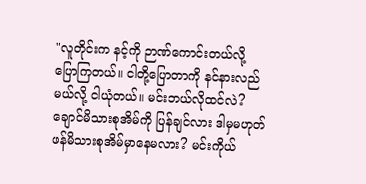"လူတိုင်းက နင့်ကို ဉာဏ်ကောင်းတယ်လို့ ပြောကြတယ်။ ငါတို့ပြောတာကို နင်နားလည်မယ်လို့ ငါယုံတယ်။ မင်းဘယ်လိုထင်လဲ? ချောင်မိသားစုအိမ်ကို ပြန်ချင်လား ဒါမှမဟုတ် ဖန်မိသားစုအိမ်မှာနေမလား? မင်းကိုယ်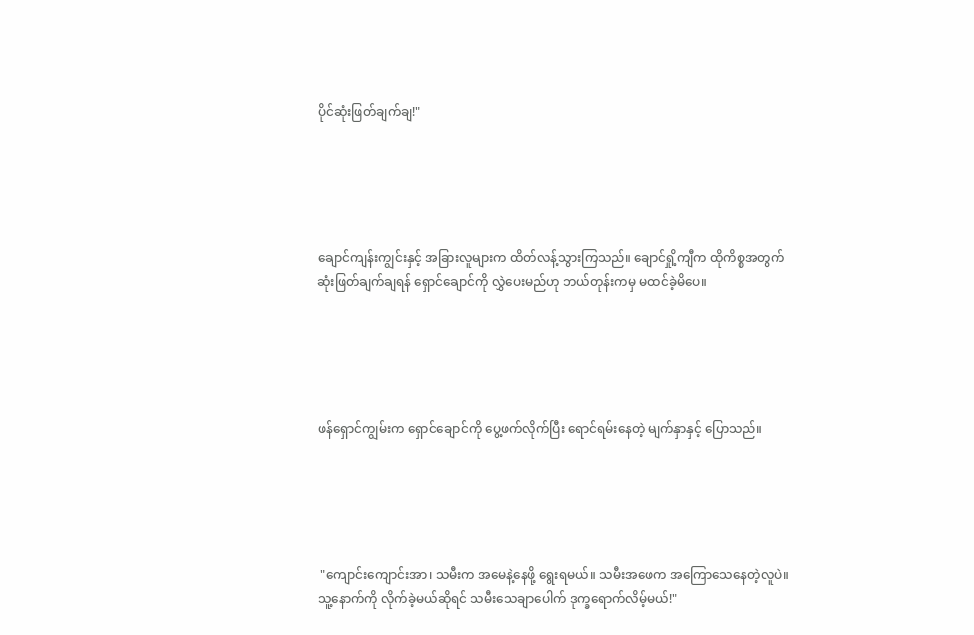ပိုင်ဆုံးဖြတ်ချက်ချ!"





ချောင်ကျန်းကျွင်းနှင့် အခြားလူများက ထိတ်လန့်သွားကြသည်။ ချောင်ရှို့ကျီက ထိုကိစ္စအတွက် ဆုံးဖြတ်ချက်ချရန် ရှောင်ချောင်ကို လွှဲပေးမည်ဟု ဘယ်တုန်းကမှ မထင်ခဲ့မိပေ။





ဖန်ရှောင်ကျွမ်းက ရှောင်ချောင်ကို ပွေ့ဖက်လိုက်ပြီး ရောင်ရမ်းနေတဲ့ မျက်နှာနှင့် ပြောသည်။





 "ကျောင်းကျောင်းအာ၊ သမီးက အမေနဲ့နေဖို့ ရွေးရမယ်။ သမီးအဖေက အကြောသေနေတဲ့လူပဲ။ သူ့နောက်ကို လိုက်ခဲ့မယ်ဆိုရင် သမီးသေချာပေါက် ဒုက္ခရောက်လိမ့်မယ်!"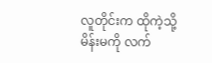လူတိုင်းက ထိုကဲ့သို့ မိန်းမကို လက်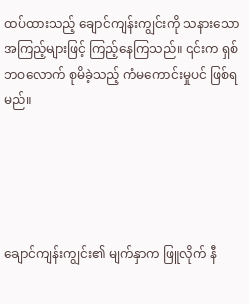ထပ်ထားသည့် ချောင်ကျန်းကျွင်းကို သနားသော အကြည့်များဖြင့် ကြည့်နေကြသည်။ ၎င်းက ရှစ်ဘဝလောက် စုမိခဲ့သည့် ကံမကောင်းမှုပင် ဖြစ်ရမည်။





ချောင်ကျန်းကျွင်း၏ မျက်နှာက ဖြူလိုက် နီ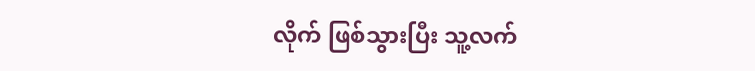လိုက် ဖြစ်သွားပြီး သူ့လက်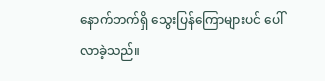နောက်ဘက်ရှိ သွေးပြန်ကြောများပင် ပေါ်လာခဲ့သည်။